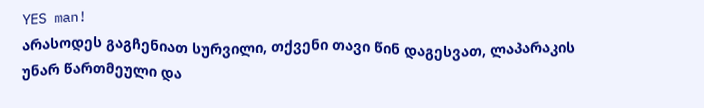YES man!
არასოდეს გაგჩენიათ სურვილი, თქვენი თავი წინ დაგესვათ, ლაპარაკის უნარ წართმეული და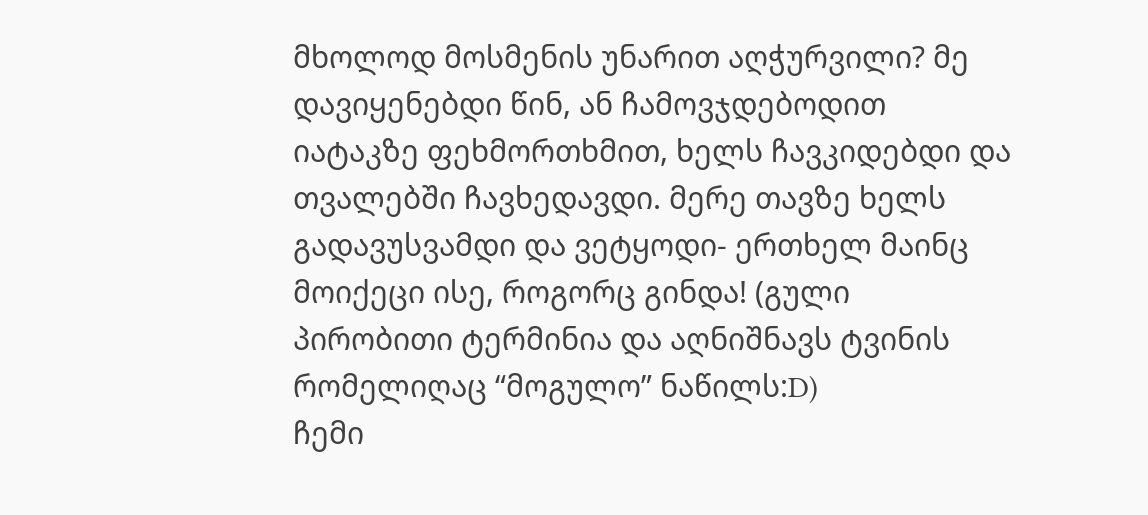მხოლოდ მოსმენის უნარით აღჭურვილი? მე დავიყენებდი წინ, ან ჩამოვჯდებოდით იატაკზე ფეხმორთხმით, ხელს ჩავკიდებდი და თვალებში ჩავხედავდი. მერე თავზე ხელს გადავუსვამდი და ვეტყოდი- ერთხელ მაინც მოიქეცი ისე, როგორც გინდა! (გული პირობითი ტერმინია და აღნიშნავს ტვინის რომელიღაც “მოგულო” ნაწილს:D)
ჩემი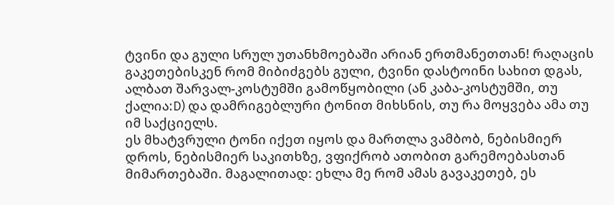ტვინი და გული სრულ უთანხმოებაში არიან ერთმანეთთან! რაღაცის გაკეთებისკენ რომ მიბიძგებს გული, ტვინი დასტოინი სახით დგას, ალბათ შარვალ-კოსტუმში გამოწყობილი (ან კაბა-კოსტუმში, თუ ქალია:D) და დამრიგებლური ტონით მიხსნის, თუ რა მოყვება ამა თუ იმ საქციელს.
ეს მხატვრული ტონი იქეთ იყოს და მართლა ვამბობ, ნებისმიერ დროს, ნებისმიერ საკითხზე, ვფიქრობ ათობით გარემოებასთან მიმართებაში. მაგალითად: ეხლა მე რომ ამას გავაკეთებ, ეს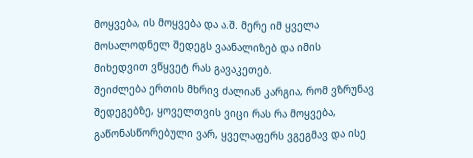მოყვება, ის მოყვება და ა.შ. მერე იმ ყველა მოსალოდნელ შედეგს ვაანალიზებ და იმის მიხედვით ვწყვეტ რას გავაკეთებ.
შეიძლება ერთის მხრივ ძალიან კარგია, რომ ვზრუნავ შედეგებზე, ყოველთვის ვიცი რას რა მოყვება, გაწონასწორებული ვარ, ყველაფერს ვგეგმავ და ისე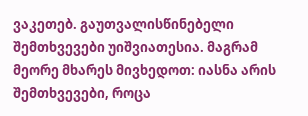ვაკეთებ. გაუთვალისწინებელი შემთხვევები უიშვიათესია. მაგრამ მეორე მხარეს მივხედოთ: იასნა არის შემთხვევები, როცა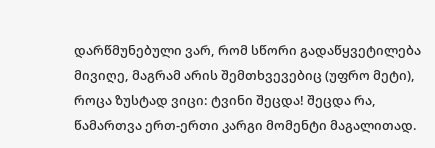დარწმუნებული ვარ, რომ სწორი გადაწყვეტილება მივიღე, მაგრამ არის შემთხვევებიც (უფრო მეტი), როცა ზუსტად ვიცი: ტვინი შეცდა! შეცდა რა, წამართვა ერთ-ერთი კარგი მომენტი მაგალითად.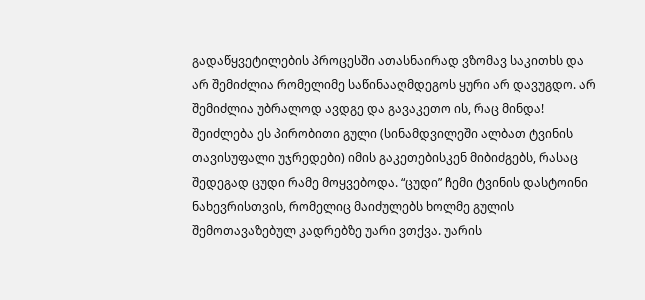გადაწყვეტილების პროცესში ათასნაირად ვზომავ საკითხს და არ შემიძლია რომელიმე საწინააღმდეგოს ყური არ დავუგდო. არ შემიძლია უბრალოდ ავდგე და გავაკეთო ის, რაც მინდა!
შეიძლება ეს პირობითი გული (სინამდვილეში ალბათ ტვინის თავისუფალი უჯრედები) იმის გაკეთებისკენ მიბიძგებს, რასაც შედეგად ცუდი რამე მოყვებოდა. “ცუდი” ჩემი ტვინის დასტოინი ნახევრისთვის, რომელიც მაიძულებს ხოლმე გულის შემოთავაზებულ კადრებზე უარი ვთქვა. უარის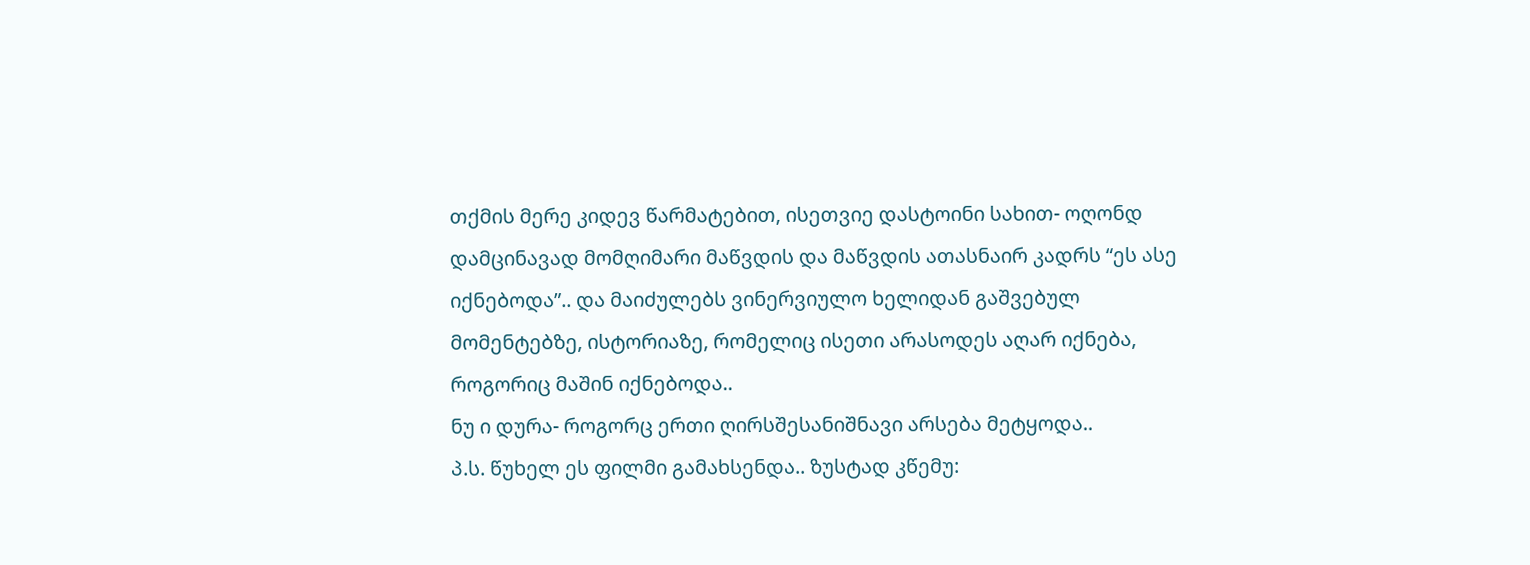თქმის მერე კიდევ წარმატებით, ისეთვიე დასტოინი სახით- ოღონდ დამცინავად მომღიმარი მაწვდის და მაწვდის ათასნაირ კადრს “ეს ასე იქნებოდა”.. და მაიძულებს ვინერვიულო ხელიდან გაშვებულ მომენტებზე, ისტორიაზე, რომელიც ისეთი არასოდეს აღარ იქნება, როგორიც მაშინ იქნებოდა..
ნუ ი დურა- როგორც ერთი ღირსშესანიშნავი არსება მეტყოდა..
პ.ს. წუხელ ეს ფილმი გამახსენდა.. ზუსტად კწემუ: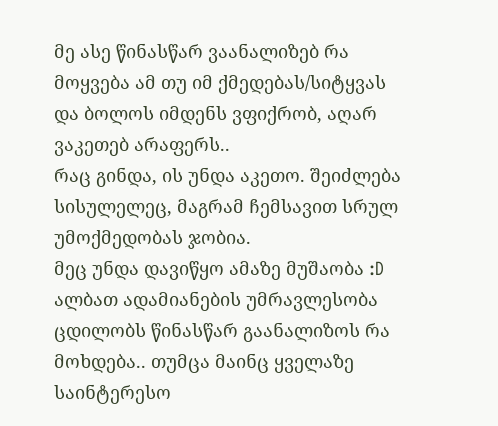მე ასე წინასწარ ვაანალიზებ რა მოყვება ამ თუ იმ ქმედებას/სიტყვას და ბოლოს იმდენს ვფიქრობ, აღარ ვაკეთებ არაფერს..
რაც გინდა, ის უნდა აკეთო. შეიძლება სისულელეც, მაგრამ ჩემსავით სრულ უმოქმედობას ჯობია.
მეც უნდა დავიწყო ამაზე მუშაობა :D
ალბათ ადამიანების უმრავლესობა ცდილობს წინასწარ გაანალიზოს რა მოხდება.. თუმცა მაინც ყველაზე საინტერესო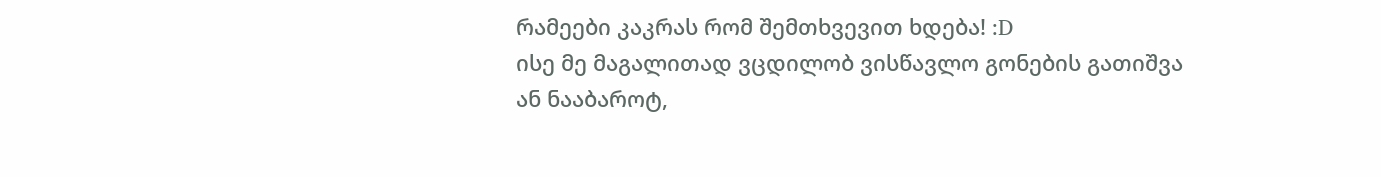რამეები კაკრას რომ შემთხვევით ხდება! :D
ისე მე მაგალითად ვცდილობ ვისწავლო გონების გათიშვა ან ნააბაროტ,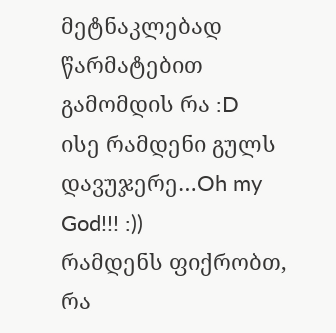მეტნაკლებად წარმატებით გამომდის რა :D
ისე რამდენი გულს დავუჯერე…Oh my God!!! :))
რამდენს ფიქრობთ, რა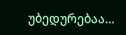უბედურებაა…